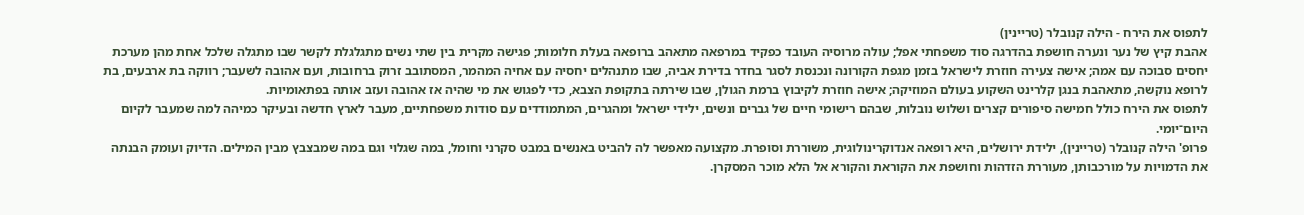לתפוס את הירח - הילה קנובלר (טריינין)
אהבת קיץ של נער ונערה חושפת בהדרגה סוד משפחתי אפל; עולה מרוסיה העובד כפקיד במרפאה מתאהב ברופאה בעלת חלומות; פגישה מקרית בין שתי נשים מתגלגלת לקשר שבו מתגלה שלכל אחת מהן מערכת יחסים סבוכה עם אמה; אישה צעירה חוזרת לישראל בזמן מגפת הקורונה ונכנסת לסגר בחדר בדירת אביה, שבו מתנהלים יחסיה עם אחיה המהמר, המסתובב זרוק ברחובות, ועם אהובה לשעבר; רווקה בת ארבעים, בת לרופא נוקשה, מתאהבת בנגן קלרינט השקוע בעולם המוזיקה; אישה חוזרת לקיבוץ ברמת הגולן, שבו שירתה בתקופת הצבא, כדי לפגוש את מי שהיה אז אהובה ועזב אותה בפתאומיות.
לתפוס את הירח כולל חמישה סיפורים קצרים ושלוש נובלות, שבהם רישומי חיים של גברים ונשים, ילידי ישראל ומהגרים, המתמודדים עם סודות משפחתיים, מעבר לארץ חדשה ובעיקר כמיהה למה שמעבר לקיום היום־יומי.
פרופ' הילה קנובלר (טריינין), ילידת ירושלים, היא רופאה אנדוקרינולוגית, משוררת וסופרת. מקצועה מאפשר לה להביט באנשים במבט סקרני וחומל, במה שגלוי וגם במה שמבצבץ מבין המילים. הדיוק ועומק הבנתה את הדמויות על מורכבותן, מעוררת הזדהות וחושפת את הקוראת והקורא אל הלא מוכר המסקרן.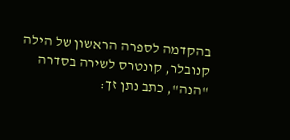בהקדמה לספרה הראשון של הילה קנובלר, קונטרס לשירה בסדרה "הנה", כתב נתן זך: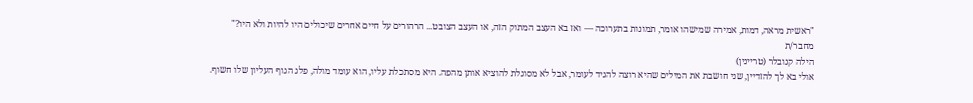"ראשית מראה, דמות, אמירה שמישהו אומר, תמונות בתערוכה — ואז בא העצב המתוק הזה, או העצב הצובט... הרהורים על חיים אחרים שיכולים היו להיות ולא היו?"
מחבר/ת
הילה קנובלר (טריינין)
אולי בא לך להזדיין, שני חושבת את המילים שהיא רוצה להגיד לעומר, אבל לא מסוגלת להוציא אותן מהפה. היא מסתכלת עליו, הוא עומד מולה, פלג הגוף העליון שלו חשוף.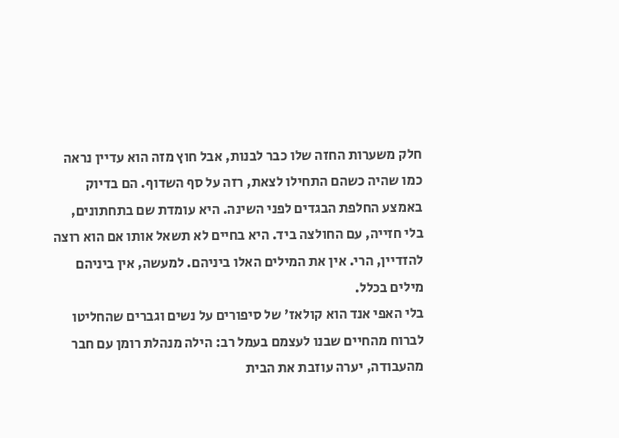חלק משערות החזה שלו כבר לבנות, אבל חוץ מזה הוא עדיין נראה כמו שהיה כשהם התחילו לצאת, רזה על סף השדוף. הם בדיוק באמצע החלפת הבגדים לפני השינה. היא עומדת שם בתחתונים, בלי חזייה, עם החולצה ביד. היא בחיים לא תשאל אותו אם הוא רוצה להזדיין, הרי. אין את המילים האלו ביניהם. למעשה, אין ביניהם מילים בכלל.
בלי האפי אנד הוא קולאז' של סיפורים על נשים וגברים שהחליטו לברוח מהחיים שבנו לעצמם בעמל רב: הילה מנהלת רומן עם חבר מהעבודה, יערה עוזבת את הבית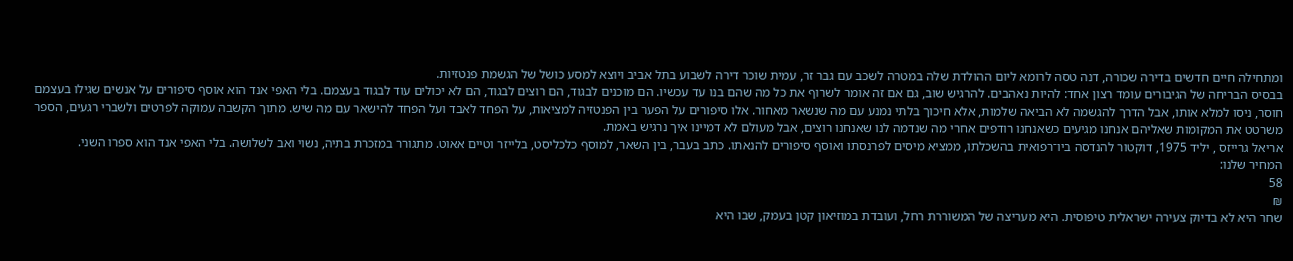ומתחילה חיים חדשים בדירה שכורה, דנה טסה לרומא ליום ההולדת שלה במטרה לשכב עם גבר זר, עמית שוכר דירה לשבוע בתל אביב ויוצא למסע כושל של הגשמת פנטזיות.
בבסיס הבריחה של הגיבורים עומד רצון אחד: להיות נאהבים. להרגיש שוב, גם אם זה אומר לשרוף את כל מה שהם בנו עד עכשיו. הם מוכנים לבגוד, הם רוצים לבגוד, הם לא יכולים עוד לבגוד בעצמם. בלי האפי אנד הוא אוסף סיפורים על אנשים שגילו בעצמם חוסר, ניסו למלא אותו, אבל הדרך להגשמה לא הביאה שלמות, אלא חיכוך בלתי נמנע עם מה שנשאר מאחור. אלו סיפורים על הפער בין הפנטזיה למציאות, על הפחד לאבד ועל הפחד להישאר עם מה שיש. מתוך הקשבה עמוקה לפרטים ולשברי רגעים, הספר משרטט את המקומות שאליהם אנחנו מגיעים כשאנחנו רודפים אחרי מה שנדמה לנו שאנחנו רוצים, אבל מעולם לא דמיינו איך נרגיש באמת.
אריאל גרייזס , יליד 1975, דוקטור להנדסה ביו־רפואית בהשכלתו, ממציא מיסים לפרנסתו ואוסף סיפורים להנאתו. כתב בעבר, בין השאר, למוסף כלכליסט, בלייזר וטיים אאוט. מתגורר במזכרת בתיה, נשוי ואב לשלושה. בלי האפי אנד הוא ספרו השני.
המחיר שלנו:
58
₪
שחר היא לא בדיוק צעירה ישראלית טיפוסית. היא מעריצה של המשוררת רחל, ועובדת במוזיאון קטן בעמק, שבו היא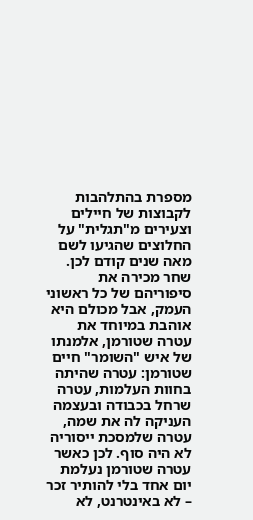מספרת בהתלהבות לקבוצות של חיילים וצעירים מ"תגלית" על החלוצים שהגיעו לשם מאה שנים קודם לכן.
שחר מכירה את סיפוריהם של כל ראשוני העמק, אבל מכולם היא אוהבת במיוחד את עטרה שטורמן, אלמנתו של איש "השומר" חיים שטורמן: עטרה שהיתה בחוות העלמות, עטרה שרחל בכבודה ובעצמה העניקה לה את שמה, עטרה שלמסכת ייסוריה לא היה סוף. לכן כאשר עטרה שטורמן נעלמת יום אחד בלי להותיר זכר – לא באינטרנט, לא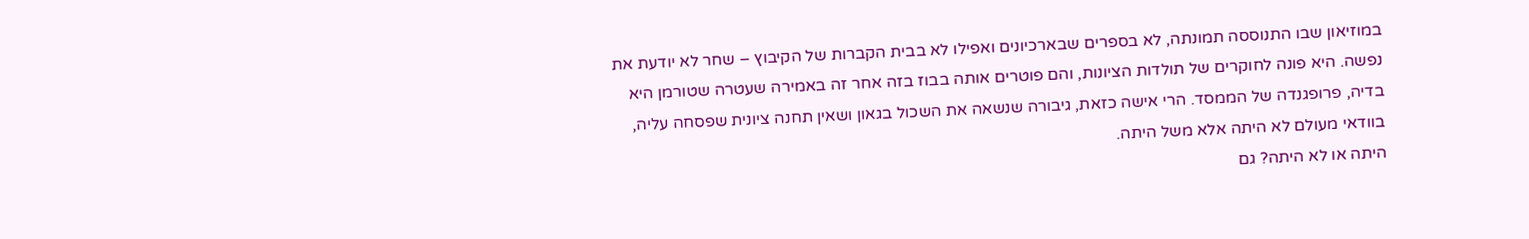במוזיאון שבו התנוססה תמונתה, לא בספרים שבארכיונים ואפילו לא בבית הקברות של הקיבוץ – שחר לא יודעת את נפשה. היא פונה לחוקרים של תולדות הציונות, והם פוטרים אותה בבוז בזה אחר זה באמירה שעטרה שטורמן היא בדיה, פרופגנדה של הממסד. הרי אישה כזאת, גיבורה שנשאה את השכול בגאון ושאין תחנה ציונית שפסחה עליה, בוודאי מעולם לא היתה אלא משל היתה.
היתה או לא היתה? גם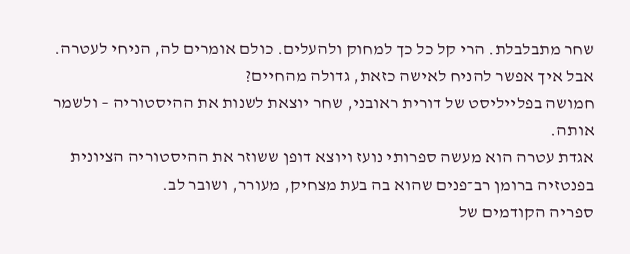שחר מתבלבלת. הרי קל כל כך למחוק ולהעלים. כולם אומרים לה, הניחי לעטרה. אבל איך אפשר להניח לאישה כזאת, גדולה מהחיים?
חמושה בפלייליסט של דורית ראובני, שחר יוצאת לשנות את ההיסטוריה – ולשמר אותה.
אגדת עטרה הוא מעשה ספרותי נועז ויוצא דופן ששוזר את ההיסטוריה הציונית בפנטזיה ברומן רב־פנים שהוא בה בעת מצחיק, מעורר, ושובר לב.
ספריה הקודמים של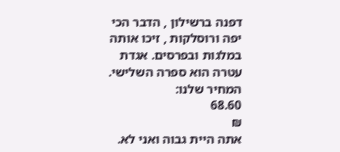דפנה ברשילון , הדבר הכי יפה ורוסלקות , זיכו אותה במלגות ובפרסים. אגדת עטרה הוא ספרה השלישי.
המחיר שלנו:
68.60
₪
אתה היית גבוה ואני לא.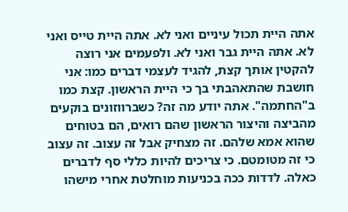אתה היית תכול עיניים ואני לא. אתה היית טייס ואני לא. אתה היית גבר ואני לא. ולפעמים אני רוצה להקטין אותך קצת, להגיד לעצמי דברים כמו: אני חושבת שהתאהבתי בך כי היית הראשון. קצת כמו ב"החתמה". אתה יודע מה זה? כשברווזונים בוקעים מהביצה והיצור הראשון שהם רואים, הם בטוחים שהוא אמא שלהם. זה מצחיק אבל זה עצוב. זה עצוב כי זה מטומטם. כי צריכים להיות כללי סף לדברים כאלה. לדדות ככה בכניעות מוחלטת אחרי מישהו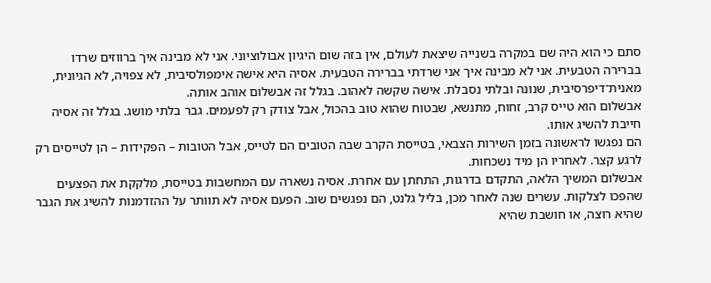סתם כי הוא היה שם במקרה בשנייה שיצאת לעולם, אין בזה שום היגיון אבולוציוני. אני לא מבינה איך ברווזים שרדו בברירה הטבעית. אני לא מבינה איך אני שרדתי בברירה הטבעית. אסיה היא אישה אימפולסיבית, לא צפויה, לא הגיונית, מאנית־דיפרסיבית, שנונה ובלתי נסבלת. אישה שקשה לאהוב. בגלל זה אבשלום אוהב אותה.
אבשלום הוא טייס קרב, זחוח, מתנשא, שבטוח שהוא טוב בהכול, אבל צודק רק לפעמים. גבר בלתי מושג. בגלל זה אסיה חייבת להשיג אותו.
הם נפגשו לראשונה בזמן השירות הצבאי, בטייסת הקרב שבה הטובים הם לטייס, אבל הטובות – הפקידות – הן לטייסים רק לרגע קצר. לאחריו הן מיד נשכחות.
אבשלום המשיך הלאה, התקדם בדרגות, התחתן עם אחרת. אסיה נשארה עם המחשבות בטייסת, מלקקת את הפצעים שהפכו לצלקות. עשרים שנה לאחר מכן, בליל גלנט, הם נפגשים שוב. הפעם אסיה לא תוותר על ההזדמנות להשיג את הגבר שהיא רוצה, או חושבת שהיא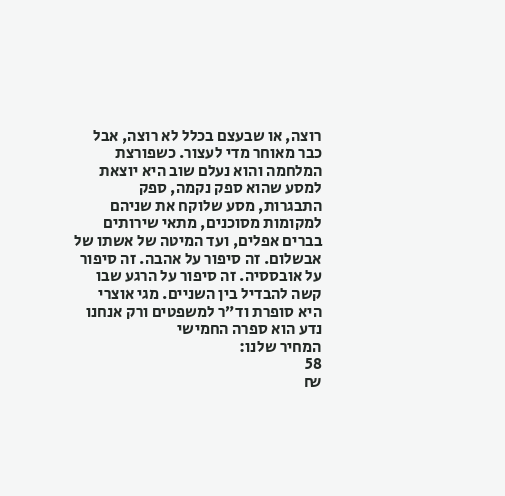רוצה, או שבעצם בכלל לא רוצה, אבל כבר מאוחר מדי לעצור. כשפורצת המלחמה והוא נעלם שוב היא יוצאת למסע שהוא ספק נקמה, ספק התבגרות, מסע שלוקח את שניהם למקומות מסוכנים, מתאי שירותים בברים אפלים, ועד המיטה של אשתו של אבשלום. זה סיפור על אהבה. זה סיפור על אובססיה. זה סיפור על הרגע שבו קשה להבדיל בין השניים. מגי אוצרי היא סופרת וד״ר למשפטים ורק אנחנו נדע הוא ספרה החמישי
המחיר שלנו:
58
₪